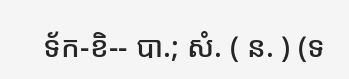ទ័ក-ខិ-- បា.; សំ. ( ន. ) (ទ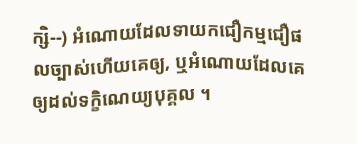ក្សិ--) អំណោយដែលទាយកជឿកម្មជឿផលច្បាស់ហើយគេឲ្យ, ឬអំណោយដែលគេឲ្យដល់ទក្ខិណេយ្យបុគ្គល ។